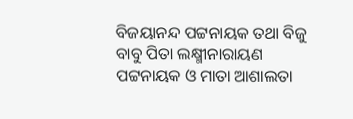ବିଜୟାନନ୍ଦ ପଟ୍ଟନାୟକ ତଥା ବିଜୁ ବାବୁ ପିତା ଲକ୍ଷ୍ମୀନାରାୟଣ ପଟ୍ଟନାୟକ ଓ ମାତା ଆଶାଲତା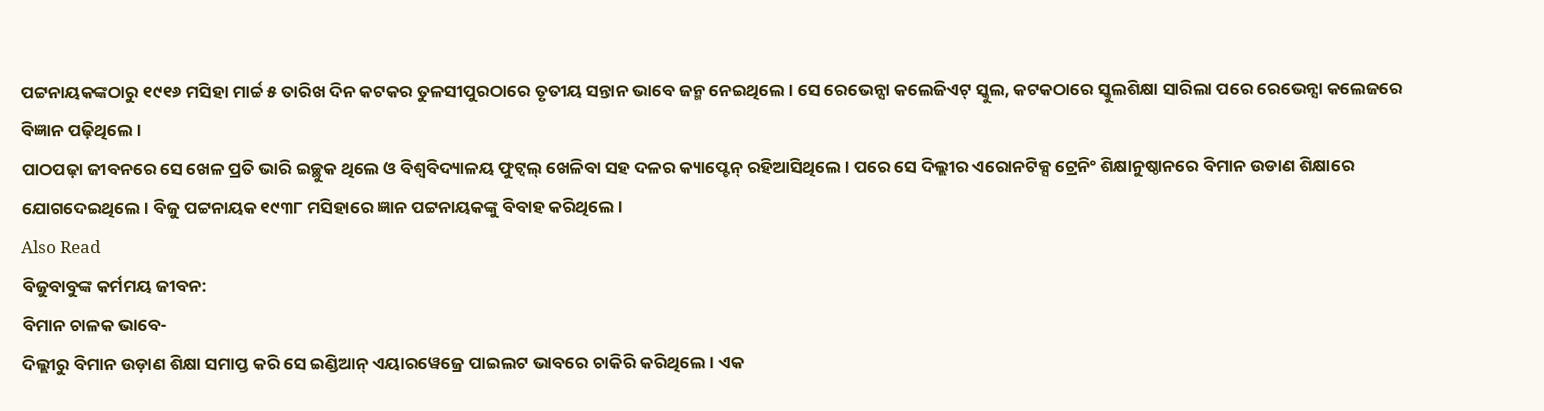ପଟ୍ଟନାୟକଙ୍କଠାରୁ ୧୯୧୬ ମସିହା ମାର୍ଚ୍ଚ ୫ ତାରିଖ ଦିନ କଟକର ତୁଳସୀପୁରଠାରେ ତୃତୀୟ ସନ୍ତାନ ଭାବେ ଜନ୍ମ ନେଇଥିଲେ। ସେ ରେଭେନ୍ସା କଲେଜିଏଟ୍ ସ୍କୁଲ, କଟକଠାରେ ସ୍କୁଲଶିକ୍ଷା ସାରିଲା ପରେ ରେଭେନ୍ସା କଲେଜରେ ବିଜ୍ଞାନ ପଢ଼ିଥିଲେ।
ପାଠପଢ଼ା ଜୀବନରେ ସେ ଖେଳ ପ୍ରତି ଭାରି ଇଚ୍ଛୁକ ଥିଲେ ଓ ବିଶ୍ୱବିଦ୍ୟାଳୟ ଫୁଟ୍ବଲ୍ ଖେଳିବା ସହ ଦଳର କ୍ୟାପ୍ଟେନ୍ ରହିଆସିଥିଲେ। ପରେ ସେ ଦିଲ୍ଲୀର ଏରୋନଟିକ୍ସ ଟ୍ରେନିଂ ଶିକ୍ଷାନୁଷ୍ଠାନରେ ବିମାନ ଉଡାଣ ଶିକ୍ଷାରେ ଯୋଗଦେଇଥିଲେ। ବିଜୁ ପଟ୍ଟନାୟକ ୧୯୩୮ ମସିହାରେ ଜ୍ଞାନ ପଟ୍ଟନାୟକଙ୍କୁ ବିବାହ କରିଥିଲେ।
Also Read
ବିଜୁବାବୁଙ୍କ କର୍ମମୟ ଜୀବନ:
ବିମାନ ଚାଳକ ଭାବେ-
ଦିଲ୍ଲୀରୁ ବିମାନ ଉଡ଼ାଣ ଶିକ୍ଷା ସମାପ୍ତ କରି ସେ ଇଣ୍ଡିଆନ୍ ଏୟାରୱେଜ୍ରେ ପାଇଲଟ ଭାବରେ ଚାକିରି କରିଥିଲେ। ଏକ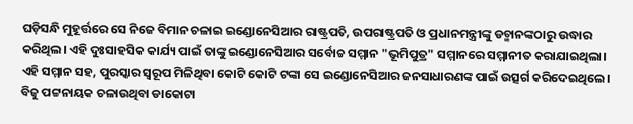ଘଡ଼ିସନ୍ଧି ମୁହୂର୍ତ୍ତରେ ସେ ନିଜେ ବିମାନ ଚଳାଇ ଇଣ୍ଡୋନେସିଆର ରାଷ୍ଟ୍ରପତି, ଉପରାଷ୍ଟ୍ରପତି ଓ ପ୍ରଧାନମନ୍ତ୍ରୀଙ୍କୁ ଡଚ୍ମାନଙ୍କଠାରୁ ଉଦ୍ଧାର କରିଥିଲ। ଏହି ଦୁଃସାହସିକ କାର୍ଯ୍ୟ ପାଇଁ ତାଙ୍କୁ ଇଣ୍ଡୋନେସିଆର ସର୍ବୋଚ୍ଚ ସମ୍ମାନ "ଭୂମିପୁତ୍ର" ସମ୍ମାନରେ ସମ୍ମାନୀତ କରାଯାଇଥିଲା। ଏହି ସମ୍ମାନ ସହ, ପୁରସ୍କାର ସ୍ୱରୂପ ମିଳିଥିବା କୋଟି କୋଟି ଟଙ୍କା ସେ ଇଣ୍ଡୋନେସିଆର ଜନସାଧାରଣଙ୍କ ପାଇଁ ଉତ୍ସର୍ଗ କରିଦେଇଥିଲେ। ବିଜୁ ପଟ୍ଟନାୟକ ଚଳାଉଥିବା ଡାକୋଟା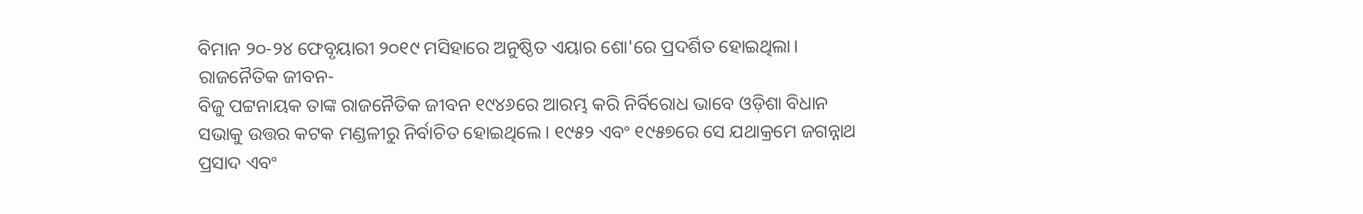ବିମାନ ୨୦-୨୪ ଫେବୃୟାରୀ ୨୦୧୯ ମସିହାରେ ଅନୁଷ୍ଠିତ ଏୟାର ଶୋ'ରେ ପ୍ରଦର୍ଶିତ ହୋଇଥିଲା।
ରାଜନୈତିକ ଜୀବନ-
ବିଜୁ ପଟ୍ଟନାୟକ ତାଙ୍କ ରାଜନୈତିକ ଜୀବନ ୧୯୪୬ରେ ଆରମ୍ଭ କରି ନିର୍ବିରୋଧ ଭାବେ ଓଡ଼ିଶା ବିଧାନ ସଭାକୁ ଉତ୍ତର କଟକ ମଣ୍ଡଳୀରୁ ନିର୍ବାଚିତ ହୋଇଥିଲେ। ୧୯୫୨ ଏବଂ ୧୯୫୭ରେ ସେ ଯଥାକ୍ରମେ ଜଗନ୍ନାଥ ପ୍ରସାଦ ଏବଂ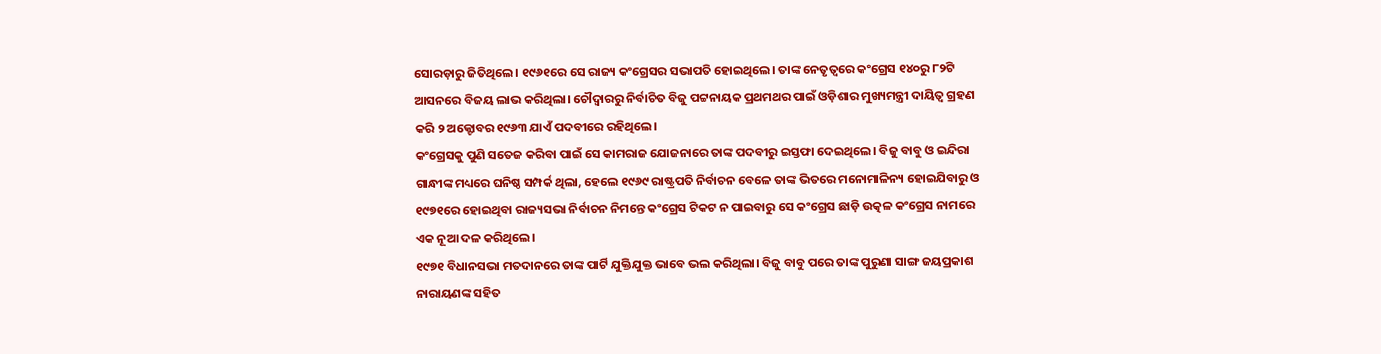ସୋରଡ଼ାରୁ ଜିତିଥିଲେ। ୧୯୬୧ରେ ସେ ରାଜ୍ୟ କଂଗ୍ରେସର ସଭାପତି ହୋଇଥିଲେ। ତାଙ୍କ ନେତୃତ୍ୱରେ କଂଗ୍ରେସ ୧୪୦ରୁ ୮୨ଟି ଆସନରେ ବିଜୟ ଲାଭ କରିଥିଲା। ଚୌଦ୍ୱାରରୁ ନିର୍ବାଚିତ ବିଜୁ ପଟ୍ଟନାୟକ ପ୍ରଥମଥର ପାଇଁ ଓଡ଼ିଶାର ମୁଖ୍ୟମନ୍ତ୍ରୀ ଦାୟିତ୍ୱ ଗ୍ରହଣ କରି ୨ ଅକ୍ଟୋବର ୧୯୬୩ ଯାଏଁ ପଦବୀରେ ରହିଥିଲେ।
କଂଗ୍ରେସକୁ ପୁଣି ସତେଜ କରିବା ପାଇଁ ସେ କାମରାଜ ଯୋଜନାରେ ତାଙ୍କ ପଦବୀରୁ ଇସ୍ତଫା ଦେଇଥିଲେ। ବିଜୁ ବାବୁ ଓ ଇନ୍ଦିରା ଗାନ୍ଧୀଙ୍କ ମଧ୍ୟରେ ଘନିଷ୍ଠ ସମ୍ପର୍କ ଥିଲା, ହେଲେ ୧୯୬୯ ରାଷ୍ଟ୍ରପତି ନିର୍ବାଚନ ବେଳେ ତାଙ୍କ ଭିତରେ ମନୋମାଳିନ୍ୟ ହୋଇଯିବାରୁ ଓ ୧୯୭୧ରେ ହୋଇଥିବା ରାଜ୍ୟସଭା ନିର୍ବାଚନ ନିମନ୍ତେ କଂଗ୍ରେସ ଟିକଟ ନ ପାଇବାରୁ ସେ କଂଗ୍ରେସ ଛାଡ଼ି ଉତ୍କଳ କଂଗ୍ରେସ ନାମରେ ଏକ ନୂଆ ଦଳ କରିଥିଲେ।
୧୯୭୧ ବିଧାନସଭା ମତଦାନରେ ତାଙ୍କ ପାର୍ଟି ଯୁକ୍ତିଯୁକ୍ତ ଭାବେ ଭଲ କରିଥିଲା। ବିଜୁ ବାବୁ ପରେ ତାଙ୍କ ପୁରୁଣା ସାଙ୍ଗ ଜୟପ୍ରକାଶ ନାରାୟଣଙ୍କ ସହିତ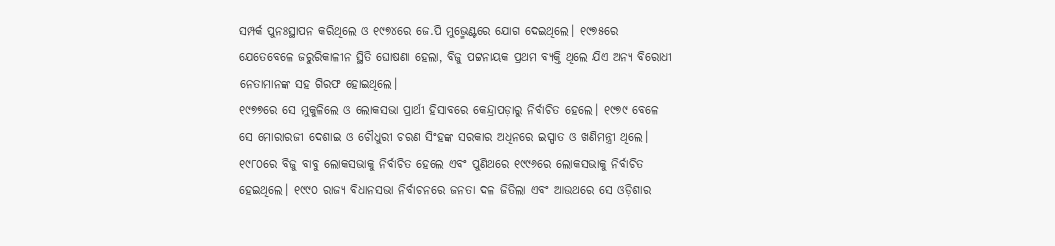ସମ୍ପର୍କ ପୁନଃସ୍ଥାପନ କରିଥିଲେ ଓ ୧୯୭୪ରେ ଜେ.ପି ମୁଭ୍ମେଣ୍ଟରେ ଯୋଗ ଦେଇଥିଲେ। ୧୯୭୫ରେ ଯେତେବେଳେ ଜରୁରିକାଳୀନ ସ୍ଥିତି ଘୋଷଣା ହେଲା, ବିଜୁ ପଟ୍ଟନାୟକ ପ୍ରଥମ ବ୍ୟକ୍ତି ଥିଲେ ଯିଏ ଅନ୍ୟ ବିରୋଧୀ ନେତାମାନଙ୍କ ସହ ଗିରଫ ହୋଇଥିଲେ।
୧୯୭୭ରେ ସେ ମୁକୁଳିଲେ ଓ ଲୋକସଭା ପ୍ରାର୍ଥୀ ହିସାବରେ କେନ୍ଦ୍ରାପଡ଼ାରୁ ନିର୍ବାଚିତ ହେଲେ। ୧୯୭୯ ବେଳେ ସେ ମୋରାରଜୀ ଦେଶାଇ ଓ ଚୌଧୁରୀ ଚରଣ ସିଂହଙ୍କ ସରକାର ଅଧିନରେ ଇସ୍ପାତ ଓ ଖଣିମନ୍ତ୍ରୀ ଥିଲେ। ୧୯୮୦ରେ ବିଜୁ ବାବୁ ଲୋକସଭାକୁ ନିର୍ବାଚିତ ହେଲେ ଏବଂ ପୁଣିଥରେ ୧୯୯୬ରେ ଲୋକସଭାକୁ ନିର୍ବାଚିତ ହେଇଥିଲେ। ୧୯୯୦ ରାଜ୍ୟ ବିଧାନସଭା ନିର୍ବାଚନରେ ଜନତା ଦଳ ଜିତିଲା ଏବଂ ଆଉଥରେ ସେ ଓଡ଼ିଶାର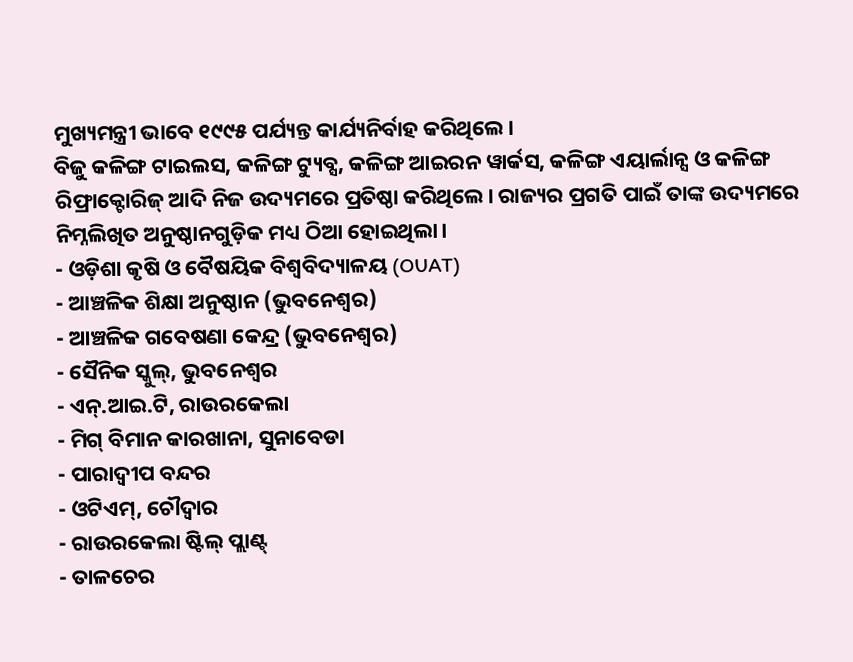ମୁଖ୍ୟମନ୍ତ୍ରୀ ଭାବେ ୧୯୯୫ ପର୍ଯ୍ୟନ୍ତ କାର୍ଯ୍ୟନିର୍ବାହ କରିଥିଲେ।
ବିଜୁ କଳିଙ୍ଗ ଟାଇଲସ, କଳିଙ୍ଗ ଟ୍ୟୁବ୍ସ, କଳିଙ୍ଗ ଆଇରନ ୱାର୍କସ, କଳିଙ୍ଗ ଏୟାର୍ଲାନ୍ସ ଓ କଳିଙ୍ଗ ରିଫ୍ରାକ୍ଟୋରିଜ୍ ଆଦି ନିଜ ଉଦ୍ୟମରେ ପ୍ରତିଷ୍ଠା କରିଥିଲେ। ରାଜ୍ୟର ପ୍ରଗତି ପାଇଁ ତାଙ୍କ ଉଦ୍ୟମରେ ନିମ୍ନଲିଖିତ ଅନୁଷ୍ଠାନଗୁଡ଼ିକ ମଧ୍ୟ ଠିଆ ହୋଇଥିଲା।
- ଓଡ଼ିଶା କୃଷି ଓ ବୈଷୟିକ ବିଶ୍ୱବିଦ୍ୟାଳୟ (OUAT)
- ଆଞ୍ଚଳିକ ଶିକ୍ଷା ଅନୁଷ୍ଠାନ (ଭୁବନେଶ୍ୱର)
- ଆଞ୍ଚଳିକ ଗବେଷଣା କେନ୍ଦ୍ର (ଭୁବନେଶ୍ୱର)
- ସୈନିକ ସ୍କୁଲ୍, ଭୁବନେଶ୍ୱର
- ଏନ୍.ଆଇ.ଟି, ରାଉରକେଲା
- ମିଗ୍ ବିମାନ କାରଖାନା, ସୁନାବେଡା
- ପାରାଦ୍ୱୀପ ବନ୍ଦର
- ଓଟିଏମ୍, ଚୌଦ୍ୱାର
- ରାଉରକେଲା ଷ୍ଟିଲ୍ ପ୍ଲାଣ୍ଟ୍
- ତାଳଚେର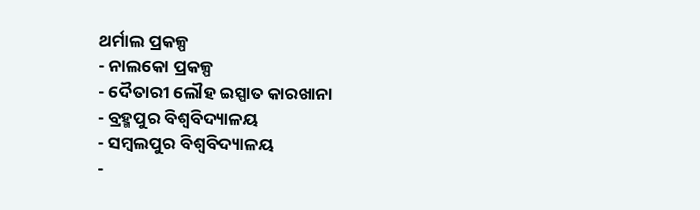ଥର୍ମାଲ ପ୍ରକଳ୍ପ
- ନାଲକୋ ପ୍ରକଳ୍ପ
- ଦୈତାରୀ ଲୌହ ଇସ୍ପାତ କାରଖାନା
- ବ୍ରହ୍ମପୁର ବିଶ୍ୱବିଦ୍ୟାଳୟ
- ସମ୍ବଲପୁର ବିଶ୍ୱବିଦ୍ୟାଳୟ
-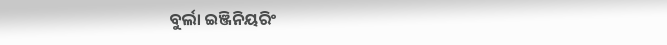ବୁର୍ଲା ଇଞ୍ଜିନିୟରିଂ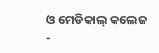ଓ ମେଡିକାଲ୍ କଲେଜ
-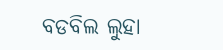ବଡବିଲ ଲୁହା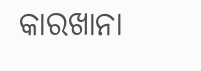କାରଖାନା